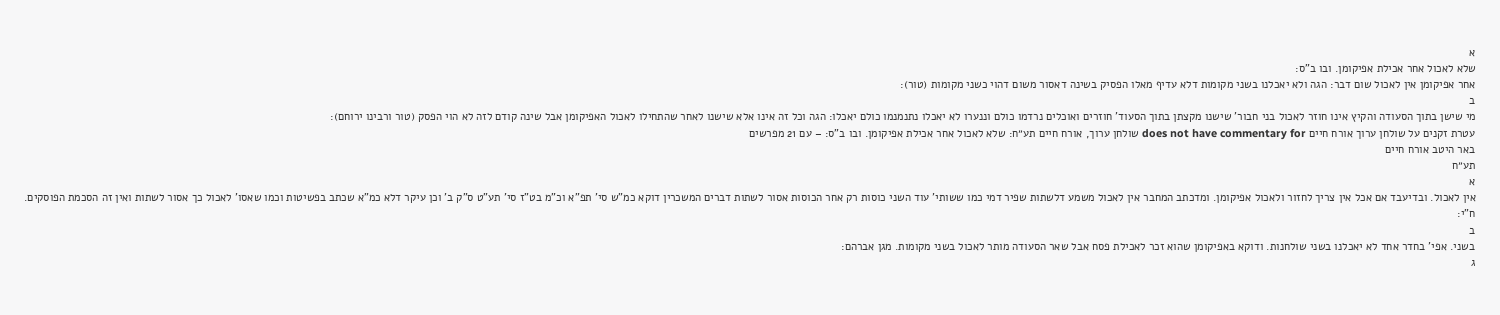א
שלא לאכול אחר אכילת אפיקומן. ובו ב"ס:
אחר אפיקומן אין לאכול שום דבר: הגה ולא יאכלנו בשני מקומות דלא עדיף מאלו הפסיק בשינה דאסור משום דהוי כשני מקומות (טור):
ב
מי שישן בתוך הסעודה והקיץ אינו חוזר לאכול בני חבור' שישנו מקצתן בתוך הסעוד' חוזרים ואוכלים נרדמו כולם וננערו לא יאכלו נתנמנמו כולם יאכלו: הגה וכל זה אינו אלא שישנו לאחר שהתחילו לאכול האפיקומן אבל שינה קודם לזה לא הוי הפסק (טור ורבינו ירוחם):
עטרת זקנים על שולחן ערוך אורח חיים does not have commentary for שולחן ערוך, אורח חיים תע״ח: שלא לאכול אחר אכילת אפיקומן. ובו ב"ס: – עם 21 מפרשים
באר היטב אורח חיים
תע״ח
א
אין לאכול. ובדיעבד אם אכל אין צריך לחזור ולאכול אפיקומן. ומדכתב המחבר אין לאכול משמע דלשתות שפיר דמי כמו ששותי' עוד השני כוסות רק אחר הכוסות אסור לשתות דברים המשכרין דוקא כמ"ש סי' תפ"א וכ"מ בט"ז סי' תע"ט ס"ק ב' וכן עיקר דלא כמ"א שכתב בפשיטות וכמו שאסו' לאכול כך אסור לשתות ואין זה הסכמת הפוסקים. ח"י:
ב
בשני. אפי' בחדר אחד לא יאכלנו בשני שולחנות. ודוקא באפיקומן שהוא זכר לאכילת פסח אבל שאר הסעודה מותר לאכול בשני מקומות. מגן אברהם:
ג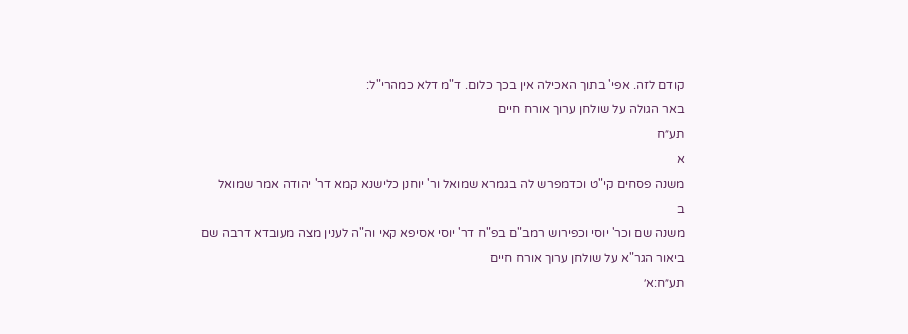קודם לזה. אפי' בתוך האכילה אין בכך כלום. ד"מ דלא כמהרי"ל:
באר הגולה על שולחן ערוך אורח חיים
תע״ח
א
משנה פסחים קי"ט וכדמפרש לה בגמרא שמואל ור' יוחנן כלישנא קמא דר' יהודה אמר שמואל
ב
משנה שם וכר' יוסי וכפירוש רמב"ם בפ"ח דר' יוסי אסיפא קאי וה"ה לענין מצה מעובדא דרבה שם
ביאור הגר"א על שולחן ערוך אורח חיים
תע״ח:א׳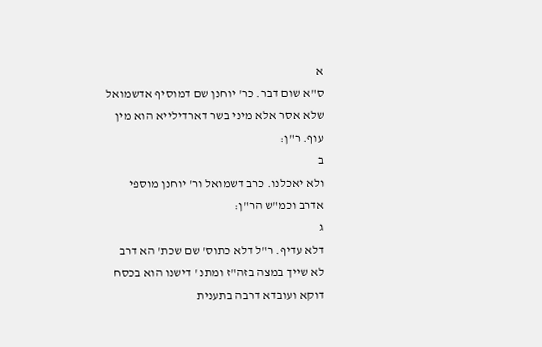א
ס"א שום דבר. כר' יוחנן שם דמוסיף אדשמואל שלא אסר אלא מיני בשר דארדילייא הוא מין עוף. ר"ן:
ב
ולא יאכלנו. כרב דשמואל ור' יוחנן מוספי אדרב וכמ"ש הר"ן:
ג
דלא עדיף. ר"ל דלא כתוס' שם שכת' הא דרב לא שייך במצה בזה"ז ומתנ ' דישנו הוא בכסח דוקא ועובדא דרבה בתענית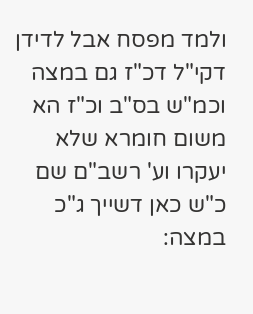ולמד מפסח אבל לדידן דקי"ל דכ"ז גם במצה וכמ"ש בס"ב וכ"ז הא משום חומרא שלא יעקרו וע' רשב"ם שם כ"ש כאן דשייך ג"כ במצה: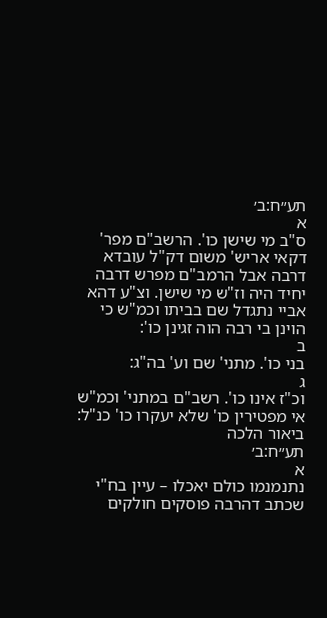תע״ח:ב׳
א
ס"ב מי שישן כו'. הרשב"ם מפר' דקאי אריש' משום דק"ל עובדא דרבה אבל הרמב"ם מפרש דרבה יחיד היה וז"ש מי שישן. וצ"ע דהא אביי נתגדל שם בביתו וכמ"ש כי הוינן בי רבה הוה זגינן כו':
ב
בני כו'. מתני' שם וע' בה"ג:
ג
וכ"ז אינו כו'. רשב"ם במתני' וכמ"ש אי מפטירין כו' שלא יעקרו כו' כנ"ל:
ביאור הלכה
תע״ח:ב׳
א
נתנמנמו כולם יאכלו – עיין בח"י שכתב דהרבה פוסקים חולקים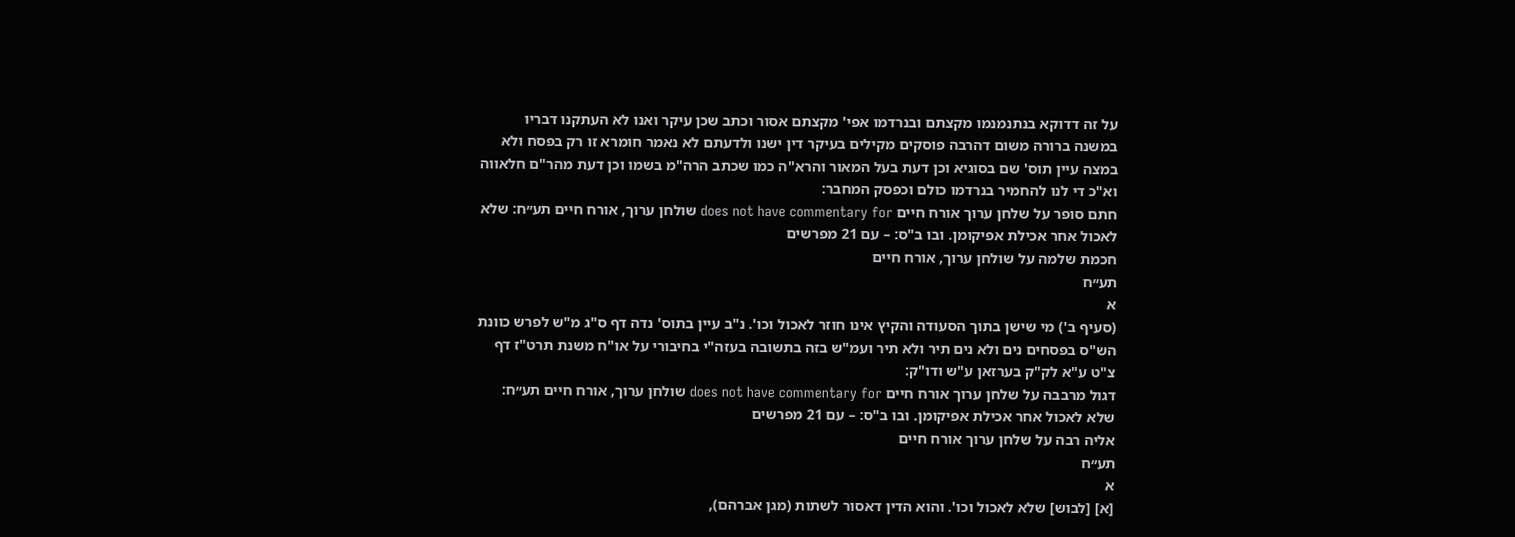על זה דדוקא בנתנמנמו מקצתם ובנרדמו אפי' מקצתם אסור וכתב שכן עיקר ואנו לא העתקנו דבריו במשנה ברורה משום דהרבה פוסקים מקילים בעיקר דין ישנו ולדעתם לא נאמר חומרא זו רק בפסח ולא במצה עיין תוס' שם בסוגיא וכן דעת בעל המאור והרא"ה כמו שכתב הרה"מ בשמו וכן דעת מהר"ם חלאווה וא"כ די לנו להחמיר בנרדמו כולם וכפסק המחבר:
חתם סופר על שלחן ערוך אורח חיים does not have commentary for שולחן ערוך, אורח חיים תע״ח: שלא לאכול אחר אכילת אפיקומן. ובו ב"ס: – עם 21 מפרשים
חכמת שלמה על שולחן ערוך, אורח חיים
תע״ח
א
(סעיף ב') מי שישן בתוך הסעודה והקיץ אינו חוזר לאכול וכו'. נ"ב עיין בתוס' נדה דף ס"ג מ"ש לפרש כוונת הש"ס בפסחים נים ולא נים תיר ולא תיר ועמ"ש בזה בתשובה בעזה"י בחיבורי על או"ח משנת תרט"ז דף צ"ט ע"א לק"ק בערזאן ע"ש ודו"ק:
דגול מרבבה על שלחן ערוך אורח חיים does not have commentary for שולחן ערוך, אורח חיים תע״ח: שלא לאכול אחר אכילת אפיקומן. ובו ב"ס: – עם 21 מפרשים
אליה רבה על שלחן ערוך אורח חיים
תע״ח
א
[א] [לבוש] שלא לאכול וכו'. והוא הדין דאסור לשתות (מגן אברהם),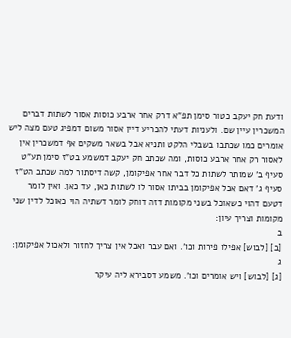ודעת חק יעקב כטור סימן תפ"א דרק אחר ארבע כוסות אסור לשתות דברים המשכרין עיין שם. ולעניות דעתי להכריע דיין אסור משום דמפיג טעם מצה ליש אומרים כמו שכתבו בשבלי הלקט ותניא אבל בשאר משקים אף דמשכרין אין לאסור רק אחר ארבע כוסות, ומה שכתב חק יעקב דמשמע בט"ז סימן תע"ט סעיף ב' שמותר לשתות כל דבר אחר אפיקומן, קשה דיסתור למה שכתב הט"ז סעיף ג' דאם אכל אפיקומן בביתו אסור לו לשתות כאן, עד כאן. ואין לומר דטעם דהוי כשאוכל בשני מקומות דזה דוחק לומר דשתיה הוי כאוכל לדין שני מקומות וצריך עיון:
ב
[ב] [לבוש] אפילו פירות וכו'. ואם עבר ואכל אין צריך לחזור ולאכול אפיקומן:
ג
[ג] [לבוש] ויש אומרים וכו'. משמע דסבירא ליה עיקר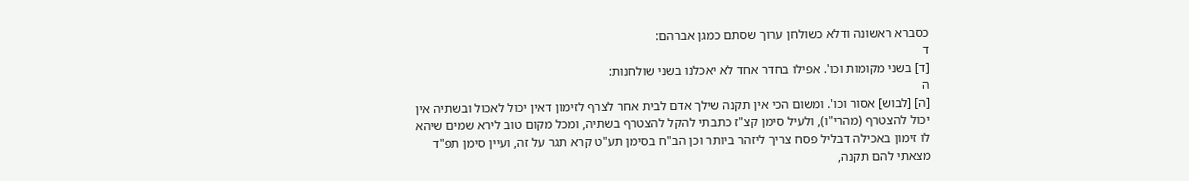כסברא ראשונה ודלא כשולחן ערוך שסתם כמגן אברהם:
ד
[ד] בשני מקומות וכו'. אפילו בחדר אחד לא יאכלנו בשני שולחנות:
ה
[ה] [לבוש] אסור וכו'. ומשום הכי אין תקנה שילך אדם לבית אחר לצרף לזימון דאין יכול לאכול ובשתיה אין יכול להצטרף (מהרי"ו), ולעיל סימן קצ"ז כתבתי להקל להצטרף בשתיה, ומכל מקום טוב לירא שמים שיהא לו זימון באכילה דבליל פסח צריך ליזהר ביותר וכן הב"ח בסימן תע"ט קרא תגר על זה, ועיין סימן תפ"ד מצאתי להם תקנה,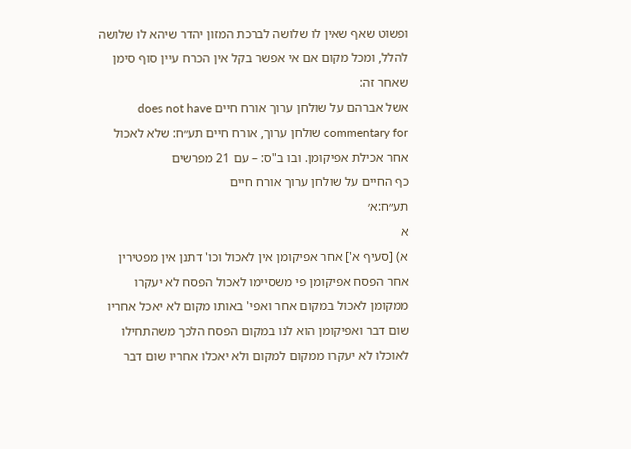ופשוט שאף שאין לו שלושה לברכת המזון יהדר שיהא לו שלושה להלל, ומכל מקום אם אי אפשר בקל אין הכרח עיין סוף סימן שאחר זה:
אשל אברהם על שולחן ערוך אורח חיים does not have commentary for שולחן ערוך, אורח חיים תע״ח: שלא לאכול אחר אכילת אפיקומן. ובו ב"ס: – עם 21 מפרשים
כף החיים על שולחן ערוך אורח חיים
תע״ח:א׳
א
א) [סעיף א'] אחר אפיקומן אין לאכול וכו' דתנן אין מפטירין אחר הפסח אפיקומן פי משסיימו לאכול הפסח לא יעקרו ממקומן לאכול במקום אחר ואפי' באותו מקום לא יאכל אחריו שום דבר ואפיקומן הוא לנו במקום הפסח הלכך משהתחילו לאוכלו לא יעקרו ממקום למקום ולא יאכלו אחריו שום דבר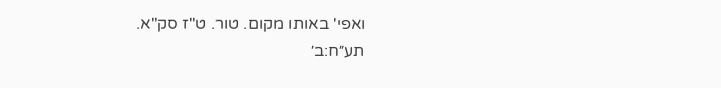ואפי' באותו מקום. טור. ט"ז סק"א.
תע״ח:ב׳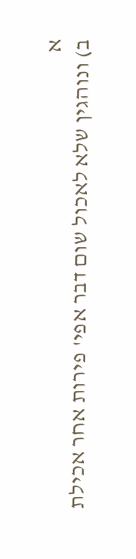א
ב) ונוהגין שלא לאכול שום דבר אפי' פירות אחר אכילת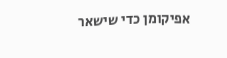אפיקומן כדי שישאר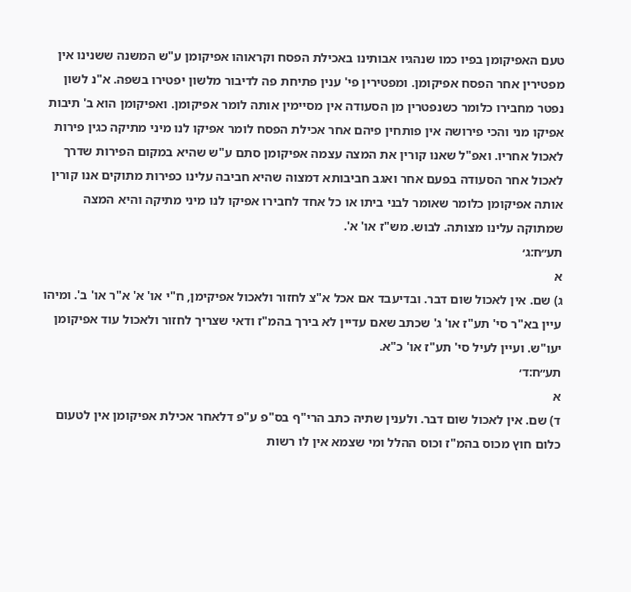טעם האפיקומן בפיו כמו שנהגיו אבותינו באכילת הפסח וקראוהו אפיקומן ע"ש המשנה ששנינו אין מפטירין אחר הפסח אפיקומן. ומפטירין פי' ענין פתיחת פה לדיבור מלשון יפטירו בשפה. א"נ לשון נפטר מחבירו כלומר כשנפטרין מן הסעודה אין מסיימין אותה לומר אפיקומן. ואפיקומן הוא ב' תיבות אפיקו מני והכי פירושה אין פותחין פיהם אחר אכילת הפסח לומר אפיקו לנו מיני מתיקה כגין פירות לאכול אחריו. ואפ"ל שאנו קורין את המצה עצמה אפיקומן סתם ע"ש שהיא במקום הפירות שדרך לאכול אחר הסעודה בפעם אחר ואגב חביבותא דמצוה שהיא חביבה עלינו כפירות מתוקים אנו קורין אותה אפיקומן כלומר שאומר לבני ביתו או כל אחד לחבירו אפיקו לנו מיני מתיקה והיא המצה שמתוקה עלינו מצותה. לבוש. מש"ז או' א'.
תע״ח:ג׳
א
ג) שם. אין לאכול שום דבר. ובדיעבד אם אכל א"צ לחזור ולאכול אפיקימן, ח"י או' א' א"ר או' ב'. ומיהו עיין בא"ר סי' תע"ז או' ג' שכתב שאם עדיין לא בירך בהמ"ז ודאי שצריך לחזור ולאכול עוד אפיקומן יעו"ש. ועיין לעיל סי' תע"ז או' כ"א.
תע״ח:ד׳
א
ד) שם. אין לאכול שום דבר. ולענין שתיה כתב הרי"ף בס"פ ע"פ דלאחר אכילת אפיקומן אין לטעום כלום חוץ מכוס בהמ"ז וכוס ההלל ומי שצמא אין לו רשות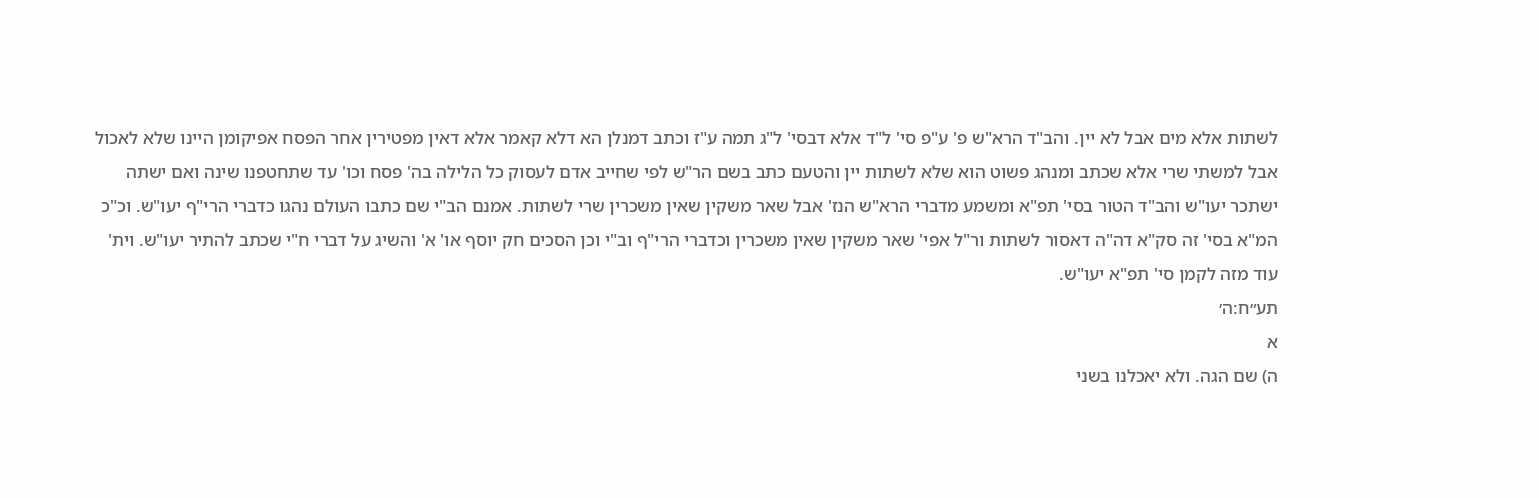לשתות אלא מים אבל לא יין. והב"ד הרא"ש פ' ע"פ סי' ל"ד אלא דבסי' ל"ג תמה ע"ז וכתב דמנלן הא דלא קאמר אלא דאין מפטירין אחר הפסח אפיקומן היינו שלא לאכול אבל למשתי שרי אלא שכתב ומנהג פשוט הוא שלא לשתות יין והטעם כתב בשם הר"ש לפי שחייב אדם לעסוק כל הלילה בה' פסח וכו' עד שתחטפנו שינה ואם ישתה ישתכר יעו"ש והב"ד הטור בסי' תפ"א ומשמע מדברי הרא"ש הנז' אבל שאר משקין שאין משכרין שרי לשתות. אמנם הב"י שם כתבו העולם נהגו כדברי הרי"ף יעו"ש. וכ"כ המ"א בסי' זה סק"א דה"ה דאסור לשתות ור"ל אפי' שאר משקין שאין משכרין וכדברי הרי"ף וב"י וכן הסכים חק יוסף או' א' והשיג על דברי ח"י שכתב להתיר יעו"ש. וית' עוד מזה לקמן סי' תפ"א יעו"ש.
תע״ח:ה׳
א
ה) שם הגה. ולא יאכלנו בשני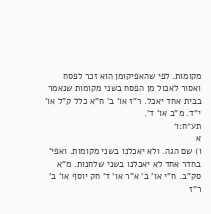מקומות. לפי שהאפיקומן הוא זכר לפסח ואסור לאכול מן הפסח בשני מקומות שנאמר בבית אחד יאכל. ר"ז או' ב' ח"א כלל ק"ל או' י"ד. מ"ב או' ד'.
תע״ח:ו׳
א
ו) שם הגה. ולא יאכלנו בשני מקומות. ואפי' בחדר אחד לא יאכלנו בשני שלחנות. מ"א סק"ב. ח"י או' ב' א"ר או' ד' חק יוסף או' ב' ר"ז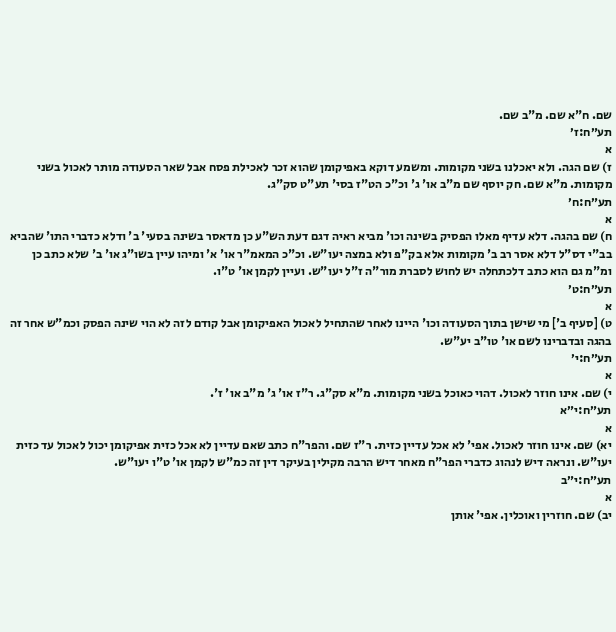שם. ח"א שם. מ"ב שם.
תע״ח:ז׳
א
ז) שם הגה. ולא יאכלנו בשני מקומות. ומשמע דוקא באפיקומן שהוא זכר לאכילת פסח אבל שאר הסעודה מותר לאכול בשני מקומות. מ"א שם. חק יוסף שם מ"ב או' ג' וכ"כ הט"ז בסי' תע"ט סק"ג.
תע״ח:ח׳
א
ח) שם בהגה. דלא עדיף מאלו הפסיק בשינה וכו' מביא ראיה דגם דעת הש"ע כן מדאסר בשינה בסעי' ב' ודלא כדברי התו' שהביא בב"י דס"ל דלא אסר רב ב' מקומות אלא בק"פ ולא במצה יעו"ש. וכ"כ המאמ"ר או' א' ומיהו עיין בשו"ג או' ב' שלא כתב כן ומ"מ גם הוא כתב דלכתחלה יש לחוש לסברת מור"ה ז"ל יעו"ש. ועיין לקמן או' ט"ו.
תע״ח:ט׳
א
ט) [סעיף ב'] מי שישן בתוך הסעודה וכו' היינו לאחר שהתחיל לאכול האפיקומן אבל קודם לזה לא הוי שינה הפסק וכמ"ש אחר זה בהגה ובדברינו לשם או' טו"ב יע"ש.
תע״ח:י׳
א
י) שם. אינו חוזר לאכול. דהוי כאוכל בשני מקומות. מ"א סק"ג. ר"ז או' ג' מ"ב או' ז'.
תע״ח:י״א
א
יא) שם. אינו חוזר לאכול. אפי' לא אכל עדיין כזית. ר"ז שם. והפר"ח כתב שאם עדיין לא אכל כזית אפיקומן יכול לאכול עד כזית יעו"ש. ונראה דיש לנהוג כדברי הפר"ח מאחר דיש הרבה מקילין בעיקר דין זה כמ"ש לקמן או' ט"ו יעו"ש.
תע״ח:י״ב
א
יב) שם. חוזרין ואוכלין. אפי' אותן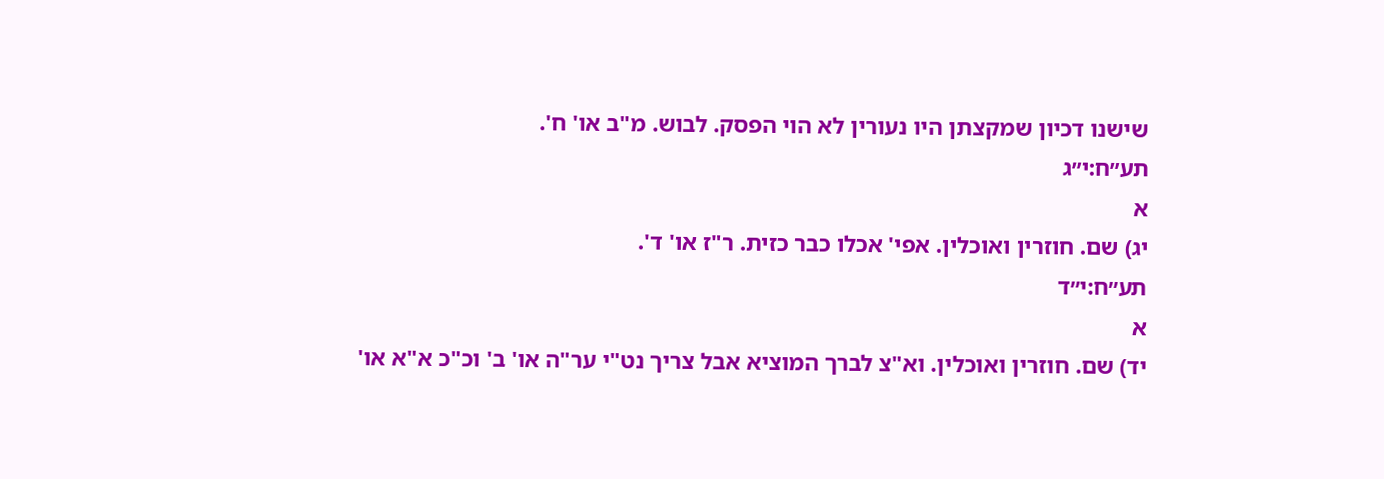שישנו דכיון שמקצתן היו נעורין לא הוי הפסק. לבוש. מ"ב או' ח'.
תע״ח:י״ג
א
יג) שם. חוזרין ואוכלין. אפי' אכלו כבר כזית. ר"ז או' ד'.
תע״ח:י״ד
א
יד) שם. חוזרין ואוכלין. וא"צ לברך המוציא אבל צריך נט"י ער"ה או' ב' וכ"כ א"א או'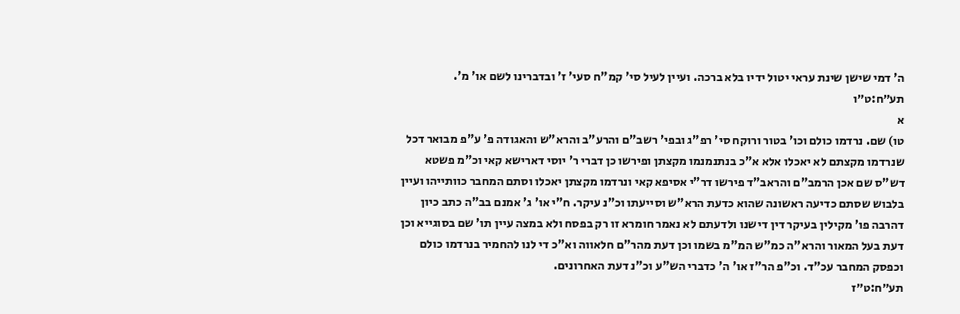ה' דמי שישן שינת עראי יטול ידיו בלא ברכה. ועיין לעיל סי' קמ"ח סעי' ז' ובדברינו לשם או' מ'.
תע״ח:ט״ו
א
טו) שם. נרדמו כולם וכו' בטור ורוקח סי' רפ"ג ובפי' רשב"ם והרע"ב והרא"ש והאגודה פ' ע"פ מבואר דכל שנרדמו מקצתם לא יאכלו אלא א"כ בנתנמנמו מקצתן ופירשו כן דברי ר' יוסי דארישא קאי וכ"מ פשטא דש"ס שם אכן הרמב"ם והראב"ד פירשו דר"י אסיפא קאי ונרדמו מקצתן יאכלו וסתם המחבר כוותייהו ועיין בלבוש שסתם כדיעה ראשונה שהוא כדעת הרא"ש וסייעתו וכ"נ עיקר. ח"י או' ג' אמנם בב"ה כתב כיון דהרבה פו' מקילין בעיקר דין דישנו ולדעתם לא נאמר חומרא זו רק בפסח ולא במצה עיין תו' שם בסוגייא וכן דעת בעל המאור והרא"ה כמ"ש המ"מ בשמו וכן דעת מהר"ם חלאווה וא"כ די לנו להחמיר בנרדמו כולם וכפסק המחבר עכ"ד. וכ"פ הר"ז או' ה' כדברי הש"ע וכ"נ דעת האחרונים.
תע״ח:ט״ז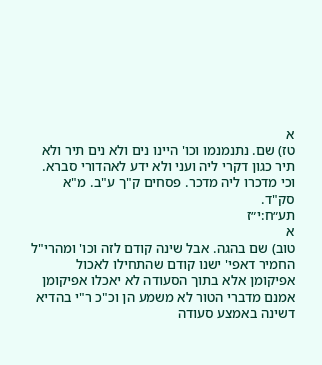א
טז) שם. נתנמנמו וכו' היינו נים ולא נים תיר ולא תיר כגון דקרי ליה ועני ולא ידע לאהדורי סברא. וכי מדכרו ליה מדכר. פסחים ק"ך ע"ב. מ"א סק"ד.
תע״ח:י״ז
א
טוב) שם בהגה. אבל שינה קודם לזה וכו' ומהרי"ל החמיר דאפי' ישנו קודם שהתחילו לאכול אפיקומן אלא בתוך הסעודה לא יאכלו אפיקומן אמנם מדברי הטור לא משמע הן וכ"כ ר"י בהדיא דשינה באמצע סעודה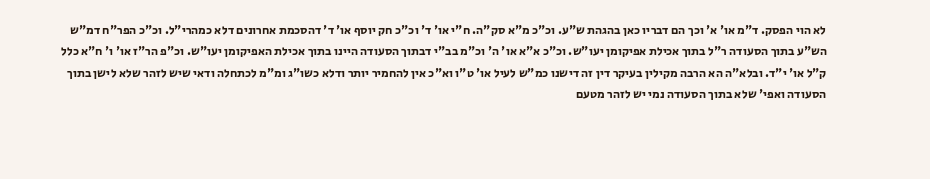לא הוי הפסק. ד"מ או' א' וכך הם דבריו כאן בהגהת ש"ע. וכ"כ מ"א סק"ה. ח"י או' ד' וכ"כ חק יוסף או' ד' דהסכמת אחרונים דלא כמהרי"ל. וכ"כ הפר"ח דמ"ש הש"ע בתוך הסעודה ר"ל בתוך אכילת אפיקומן יעו"ש. וכ"כ א"א או' ה' וכ"מ בב"י דבתוך הסעודה היינו בתוך אכילת האפיקומן יעו"ש. וכ"פ הר"ז או' ו' ח"א כלל ק"ל או' י"ד. ובלא"ה הא הרבה מקילין בעיקר דין זה דישנו כמ"ש לעיל או' ט"ו וא"כ אין להחמיר יותר ודלא כשו"ג ומ"מ לכתחלה ודאי שיש לזהר שלא לישן בתוך הסעודה ואפי' שלא בתוך הסעודה נמי יש לזהר מטעם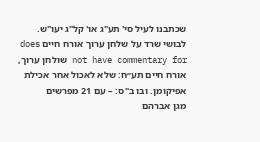שכתבנו לעיל סי' תע"ג או' קל"ג יעו"ש.
לבושי שרד על שלחן ערוך אורח חיים does not have commentary for שולחן ערוך, אורח חיים תע״ח: שלא לאכול אחר אכילת אפיקומן. ובו ב"ס: – עם 21 מפרשים
מגן אברהם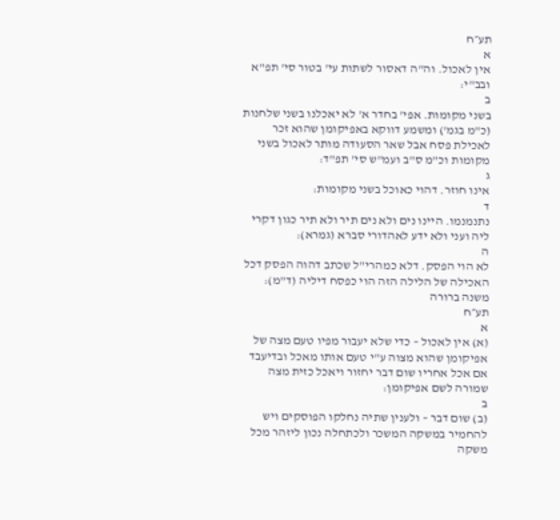תע״ח
א
אין לאכול. וה"ה דאסור לשתות עי' בטור סי' תפ"א ובב"י:
ב
בשני מקומות. אפי' בחדר א' לא יאכלנו בשני שלחנות (כ"מ בגמ') ומשמע דווקא באפיקומן שהוא זכר לאכילת פסח אבל שאר הסעודה מותר לאכול בשני מקומות וכ"מ ס"ב ועמ"ש סי' תפ"ד:
ג
אינו חוזר. דהוי כאוכל בשני מקומות:
ד
נתנמנמו. היינו נים ולא נים תיר ולא תיר כגון דקרי ליה ועני ולא ידע לאהדורי סברא (גמרא):
ה
לא הוי הפסק. דלא כמהרי"ל שכתב דהוה הפסק דכל האכילה של הלילה הזה הוי כפסח דיליה (ד"מ):
משנה ברורה
תע״ח
א
(א) אין לאכול – כדי שלא יעבור מפיו טעם מצה של אפיקומן שהוא מצוה ע"י טעם אותו מאכל ובדיעבד אם אכל אחריו שום דבר יחזור ויאכל כזית מצה שמורה לשם אפיקומן:
ב
(ב) שום דבר – ולענין שתיה נחלקו הפוסקים ויש להחמיר במשקה המשכר ולכתחלה נכון ליזהר מכל משקה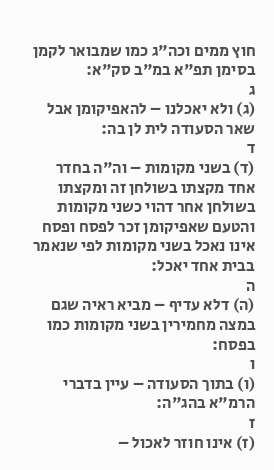חוץ ממים וכה"ג כמו שמבואר לקמן בסימן תפ"א במ"ב סק"א:
ג
(ג) ולא יאכלנו – להאפיקומן אבל שאר הסעודה לית לן בה:
ד
(ד) בשני מקומות – וה"ה בחדר אחד מקצתו בשולחן זה ומקצתו בשולחן אחר דהוי כשני מקומות והטעם שאפיקומן זכר לפסח ופסח אינו נאכל בשני מקומות לפי שנאמר בבית אחד יאכל:
ה
(ה) דלא עדיף – מביא ראיה שגם במצה מחמירין בשני מקומות כמו בפסח:
ו
(ו) בתוך הסעודה – עיין בדברי הרמ"א בהג"ה:
ז
(ז) אינו חוזר לאכול –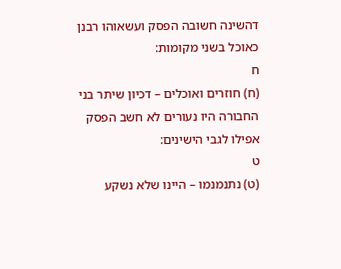דהשינה חשובה הפסק ועשאוהו רבנן כאוכל בשני מקומות:
ח
(ח) חוזרים ואוכלים – דכיון שיתר בני החבורה היו נעורים לא חשב הפסק אפילו לגבי הישינים:
ט
(ט) נתנמנמו – היינו שלא נשקע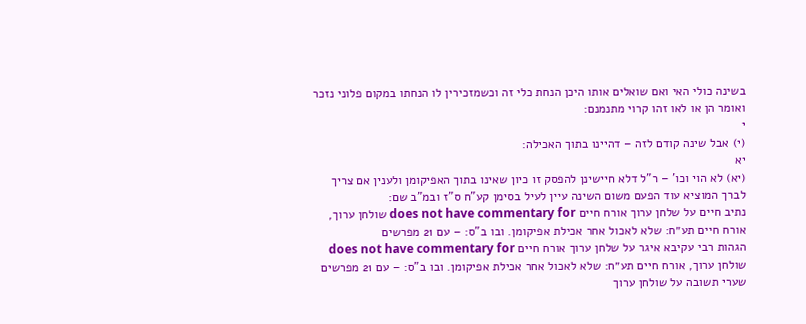בשינה כולי האי ואם שואלים אותו היכן הנחת כלי זה וכשמזכירין לו הנחתו במקום פלוני נזכר ואומר הן או לאו זהו קרוי מתנמנם:
י
(י) אבל שינה קודם לזה – דהיינו בתוך האכילה:
יא
(יא) לא הוי וכו' – ר"ל דלא חיישינן להפסק זו כיון שאינו בתוך האפיקומן ולענין אם צריך לברך המוציא עוד הפעם משום השינה עיין לעיל בסימן קע"ח ס"ז ובמ"ב שם:
נתיב חיים על שלחן ערוך אורח חיים does not have commentary for שולחן ערוך, אורח חיים תע״ח: שלא לאכול אחר אכילת אפיקומן. ובו ב"ס: – עם 21 מפרשים
הגהות רבי עקיבא איגר על שלחן ערוך אורח חיים does not have commentary for שולחן ערוך, אורח חיים תע״ח: שלא לאכול אחר אכילת אפיקומן. ובו ב"ס: – עם 21 מפרשים
שערי תשובה על שולחן ערוך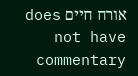אורח חיים does not have commentary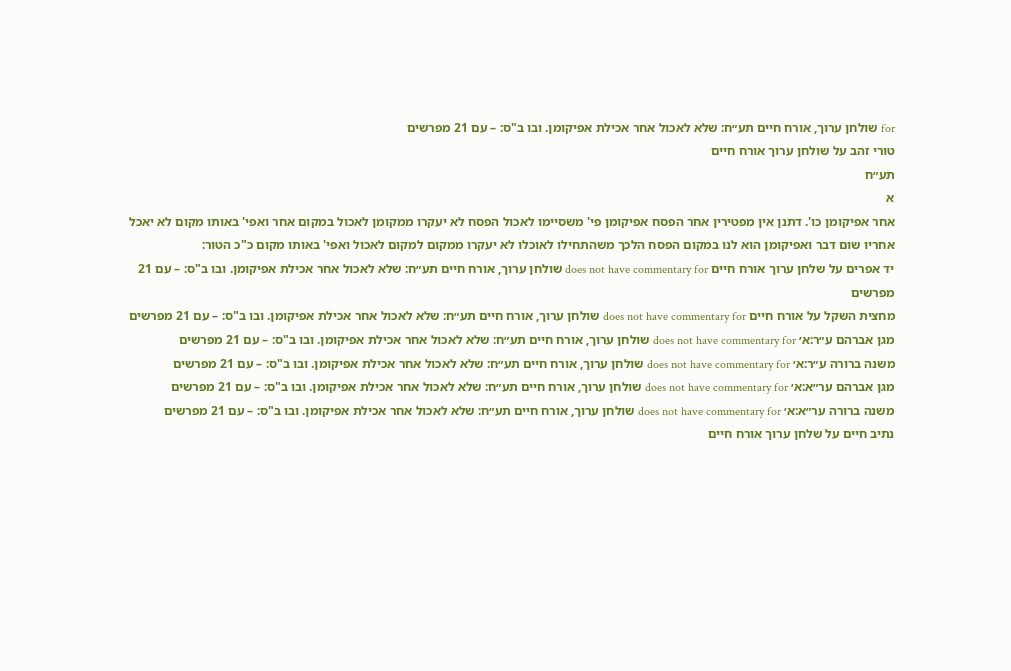for שולחן ערוך, אורח חיים תע״ח: שלא לאכול אחר אכילת אפיקומן. ובו ב"ס: – עם 21 מפרשים
טורי זהב על שולחן ערוך אורח חיים
תע״ח
א
אחר אפיקומן כו'. דתנן אין מפטירין אחר הפסח אפיקומן פי' משסיימו לאכול הפסח לא יעקרו ממקומן לאכול במקום אחר ואפי' באותו מקום לא יאכל אחריו שום דבר ואפיקומן הוא לנו במקום הפסח הלכך משהתחילו לאוכלו לא יעקרו ממקום למקום לאכול ואפי' באותו מקום כ"כ הטור:
יד אפרים על שלחן ערוך אורח חיים does not have commentary for שולחן ערוך, אורח חיים תע״ח: שלא לאכול אחר אכילת אפיקומן. ובו ב"ס: – עם 21 מפרשים
מחצית השקל על אורח חיים does not have commentary for שולחן ערוך, אורח חיים תע״ח: שלא לאכול אחר אכילת אפיקומן. ובו ב"ס: – עם 21 מפרשים
מגן אברהם ע״ר:א׳ does not have commentary for שולחן ערוך, אורח חיים תע״ח: שלא לאכול אחר אכילת אפיקומן. ובו ב"ס: – עם 21 מפרשים
משנה ברורה ע״ר:א׳ does not have commentary for שולחן ערוך, אורח חיים תע״ח: שלא לאכול אחר אכילת אפיקומן. ובו ב"ס: – עם 21 מפרשים
מגן אברהם ער״א:א׳ does not have commentary for שולחן ערוך, אורח חיים תע״ח: שלא לאכול אחר אכילת אפיקומן. ובו ב"ס: – עם 21 מפרשים
משנה ברורה ער״א:א׳ does not have commentary for שולחן ערוך, אורח חיים תע״ח: שלא לאכול אחר אכילת אפיקומן. ובו ב"ס: – עם 21 מפרשים
נתיב חיים על שלחן ערוך אורח חיים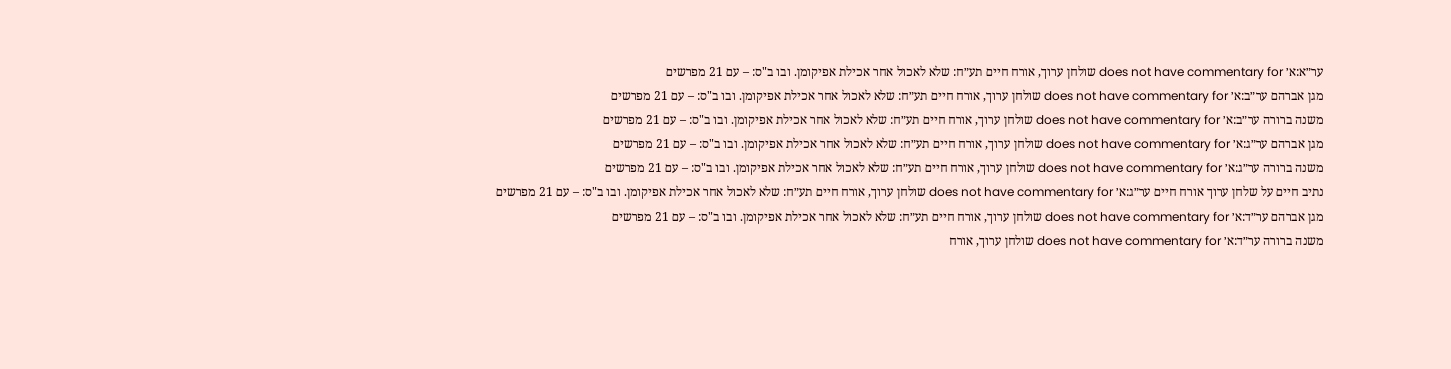ער״א:א׳ does not have commentary for שולחן ערוך, אורח חיים תע״ח: שלא לאכול אחר אכילת אפיקומן. ובו ב"ס: – עם 21 מפרשים
מגן אברהם ער״ב:א׳ does not have commentary for שולחן ערוך, אורח חיים תע״ח: שלא לאכול אחר אכילת אפיקומן. ובו ב"ס: – עם 21 מפרשים
משנה ברורה ער״ב:א׳ does not have commentary for שולחן ערוך, אורח חיים תע״ח: שלא לאכול אחר אכילת אפיקומן. ובו ב"ס: – עם 21 מפרשים
מגן אברהם ער״ג:א׳ does not have commentary for שולחן ערוך, אורח חיים תע״ח: שלא לאכול אחר אכילת אפיקומן. ובו ב"ס: – עם 21 מפרשים
משנה ברורה ער״ג:א׳ does not have commentary for שולחן ערוך, אורח חיים תע״ח: שלא לאכול אחר אכילת אפיקומן. ובו ב"ס: – עם 21 מפרשים
נתיב חיים על שלחן ערוך אורח חיים ער״ג:א׳ does not have commentary for שולחן ערוך, אורח חיים תע״ח: שלא לאכול אחר אכילת אפיקומן. ובו ב"ס: – עם 21 מפרשים
מגן אברהם ער״ד:א׳ does not have commentary for שולחן ערוך, אורח חיים תע״ח: שלא לאכול אחר אכילת אפיקומן. ובו ב"ס: – עם 21 מפרשים
משנה ברורה ער״ד:א׳ does not have commentary for שולחן ערוך, אורח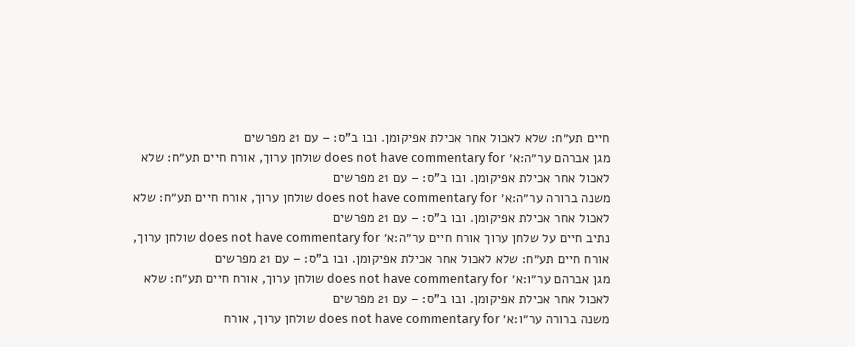חיים תע״ח: שלא לאכול אחר אכילת אפיקומן. ובו ב"ס: – עם 21 מפרשים
מגן אברהם ער״ה:א׳ does not have commentary for שולחן ערוך, אורח חיים תע״ח: שלא לאכול אחר אכילת אפיקומן. ובו ב"ס: – עם 21 מפרשים
משנה ברורה ער״ה:א׳ does not have commentary for שולחן ערוך, אורח חיים תע״ח: שלא לאכול אחר אכילת אפיקומן. ובו ב"ס: – עם 21 מפרשים
נתיב חיים על שלחן ערוך אורח חיים ער״ה:א׳ does not have commentary for שולחן ערוך, אורח חיים תע״ח: שלא לאכול אחר אכילת אפיקומן. ובו ב"ס: – עם 21 מפרשים
מגן אברהם ער״ו:א׳ does not have commentary for שולחן ערוך, אורח חיים תע״ח: שלא לאכול אחר אכילת אפיקומן. ובו ב"ס: – עם 21 מפרשים
משנה ברורה ער״ו:א׳ does not have commentary for שולחן ערוך, אורח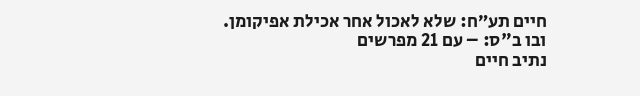חיים תע״ח: שלא לאכול אחר אכילת אפיקומן. ובו ב"ס: – עם 21 מפרשים
נתיב חיים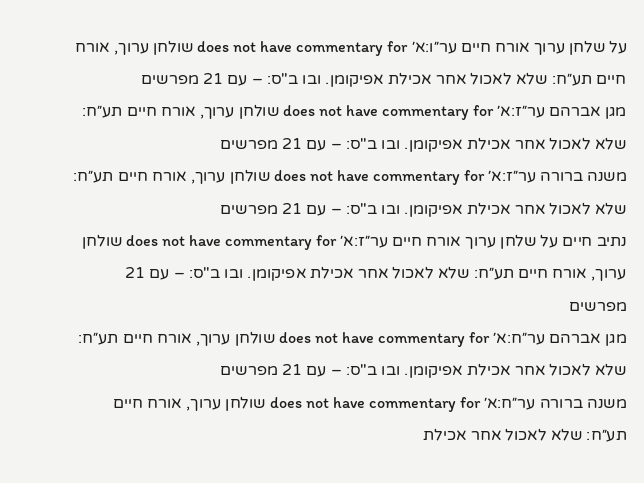על שלחן ערוך אורח חיים ער״ו:א׳ does not have commentary for שולחן ערוך, אורח חיים תע״ח: שלא לאכול אחר אכילת אפיקומן. ובו ב"ס: – עם 21 מפרשים
מגן אברהם ער״ז:א׳ does not have commentary for שולחן ערוך, אורח חיים תע״ח: שלא לאכול אחר אכילת אפיקומן. ובו ב"ס: – עם 21 מפרשים
משנה ברורה ער״ז:א׳ does not have commentary for שולחן ערוך, אורח חיים תע״ח: שלא לאכול אחר אכילת אפיקומן. ובו ב"ס: – עם 21 מפרשים
נתיב חיים על שלחן ערוך אורח חיים ער״ז:א׳ does not have commentary for שולחן ערוך, אורח חיים תע״ח: שלא לאכול אחר אכילת אפיקומן. ובו ב"ס: – עם 21 מפרשים
מגן אברהם ער״ח:א׳ does not have commentary for שולחן ערוך, אורח חיים תע״ח: שלא לאכול אחר אכילת אפיקומן. ובו ב"ס: – עם 21 מפרשים
משנה ברורה ער״ח:א׳ does not have commentary for שולחן ערוך, אורח חיים תע״ח: שלא לאכול אחר אכילת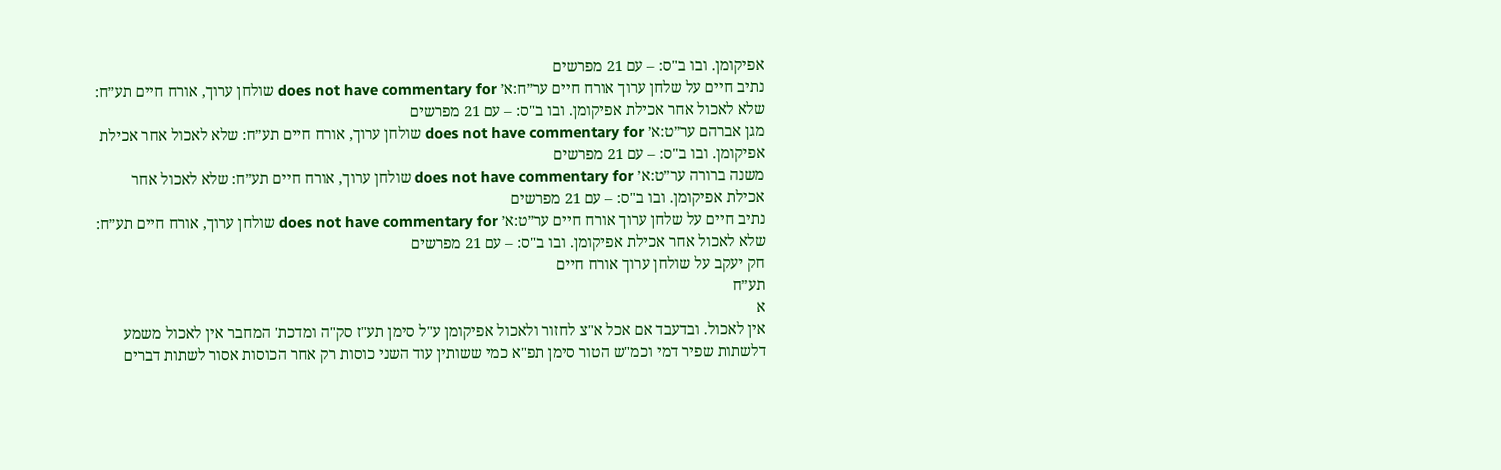אפיקומן. ובו ב"ס: – עם 21 מפרשים
נתיב חיים על שלחן ערוך אורח חיים ער״ח:א׳ does not have commentary for שולחן ערוך, אורח חיים תע״ח: שלא לאכול אחר אכילת אפיקומן. ובו ב"ס: – עם 21 מפרשים
מגן אברהם ער״ט:א׳ does not have commentary for שולחן ערוך, אורח חיים תע״ח: שלא לאכול אחר אכילת אפיקומן. ובו ב"ס: – עם 21 מפרשים
משנה ברורה ער״ט:א׳ does not have commentary for שולחן ערוך, אורח חיים תע״ח: שלא לאכול אחר אכילת אפיקומן. ובו ב"ס: – עם 21 מפרשים
נתיב חיים על שלחן ערוך אורח חיים ער״ט:א׳ does not have commentary for שולחן ערוך, אורח חיים תע״ח: שלא לאכול אחר אכילת אפיקומן. ובו ב"ס: – עם 21 מפרשים
חק יעקב על שולחן ערוך אורח חיים
תע״ח
א
אין לאכול. ובדעבד אם אכל א"צ לחזור ולאכול אפיקומן ע"ל סימן תע"ז סק"ה ומדכת' המחבר אין לאכול משמע דלשתות שפיר דמי וכמ"ש הטור סימן תפ"א כמי ששותין עוד השני כוסות רק אחר הכוסות אסור לשתות דברים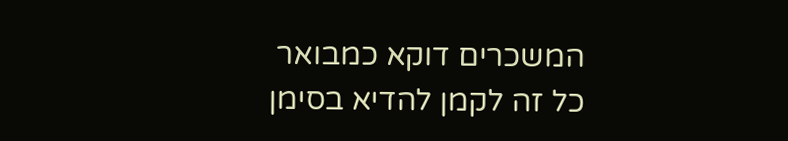המשכרים דוקא כמבואר כל זה לקמן להדיא בסימן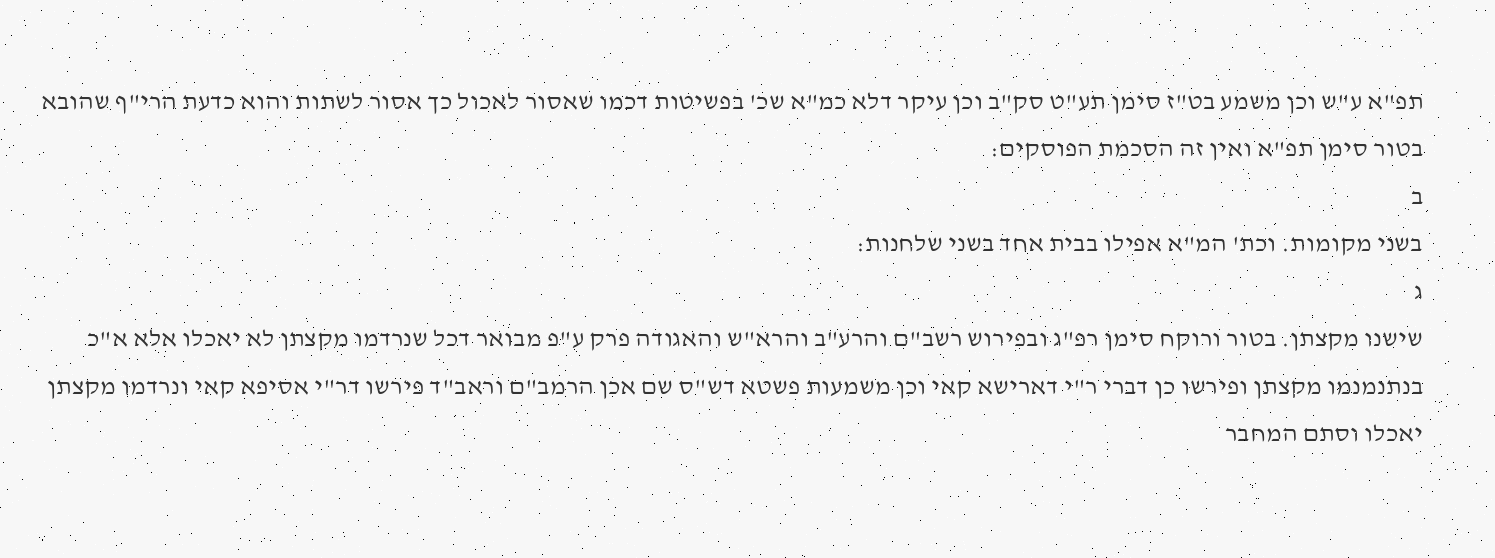תפ"א ע"ש וכן משמע בט"ז סימן תע"ט סק"ב וכן עיקר דלא כמ"א שכ' בפשיטות דכמו שאסור לאכול כך אסור לשתות והוא כדעת הרי"ף שהובא בטור סימן תפ"א ואין זה הסכמת הפוסקים:
ב
בשני מקומות. וכת' המ"א אפילו בבית אחד בשני שלחנות:
ג
שישנו מקצתן. בטור ורוקח סימן רפ"ג ובפירוש רשב"ם והרע"ב והרא"ש והאגודה פרק ע"פ מבואר דכל שנרדמו מקצתן לא יאכלו אלא א"כ בנתנמנמו מקצתן ופירשו כן דברי ר"י דארישא קאי וכן משמעות פשטא דש"ס שם אכן הרמב"ם וראב"ד פירשו דר"י אסיפא קאי ונרדמו מקצתן יאכלו וסתם המחבר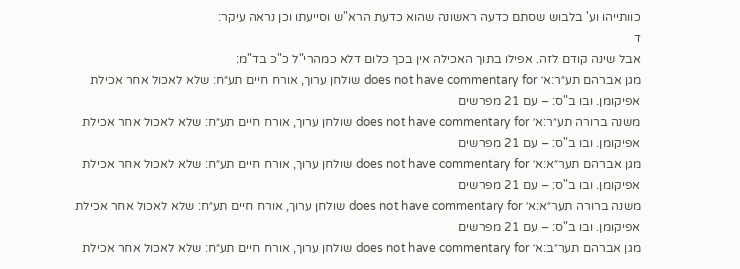כוותייהו וע' בלבוש שסתם כדעה ראשונה שהוא כדעת הרא"ש וסייעתו וכן נראה עיקר:
ד
אבל שינה קודם לזה. אפילו בתוך האכילה אין בכך כלום דלא כמהרי"ל כ"כ בד"מ:
מגן אברהם תע״ר:א׳ does not have commentary for שולחן ערוך, אורח חיים תע״ח: שלא לאכול אחר אכילת אפיקומן. ובו ב"ס: – עם 21 מפרשים
משנה ברורה תע״ר:א׳ does not have commentary for שולחן ערוך, אורח חיים תע״ח: שלא לאכול אחר אכילת אפיקומן. ובו ב"ס: – עם 21 מפרשים
מגן אברהם תער״א:א׳ does not have commentary for שולחן ערוך, אורח חיים תע״ח: שלא לאכול אחר אכילת אפיקומן. ובו ב"ס: – עם 21 מפרשים
משנה ברורה תער״א:א׳ does not have commentary for שולחן ערוך, אורח חיים תע״ח: שלא לאכול אחר אכילת אפיקומן. ובו ב"ס: – עם 21 מפרשים
מגן אברהם תער״ב:א׳ does not have commentary for שולחן ערוך, אורח חיים תע״ח: שלא לאכול אחר אכילת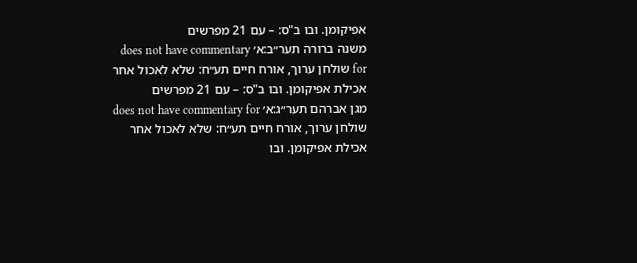אפיקומן. ובו ב"ס: – עם 21 מפרשים
משנה ברורה תער״ב:א׳ does not have commentary for שולחן ערוך, אורח חיים תע״ח: שלא לאכול אחר אכילת אפיקומן. ובו ב"ס: – עם 21 מפרשים
מגן אברהם תער״ג:א׳ does not have commentary for שולחן ערוך, אורח חיים תע״ח: שלא לאכול אחר אכילת אפיקומן. ובו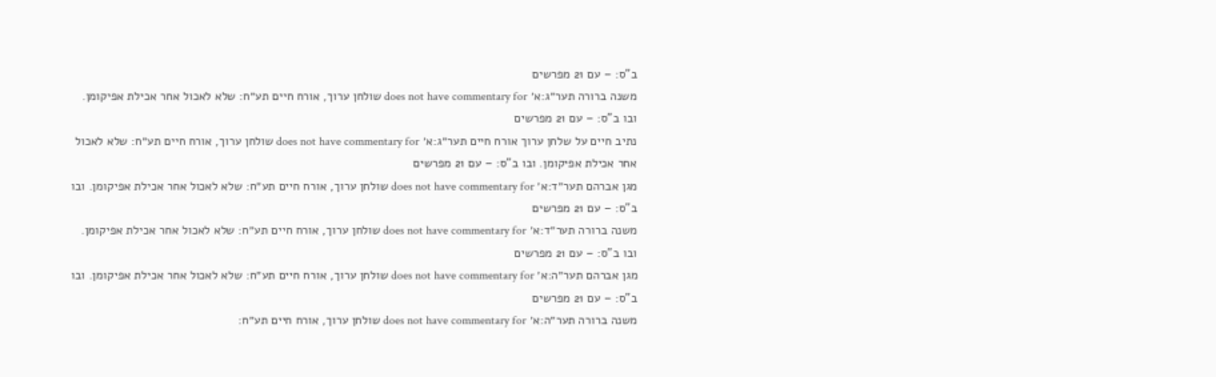ב"ס: – עם 21 מפרשים
משנה ברורה תער״ג:א׳ does not have commentary for שולחן ערוך, אורח חיים תע״ח: שלא לאכול אחר אכילת אפיקומן. ובו ב"ס: – עם 21 מפרשים
נתיב חיים על שלחן ערוך אורח חיים תער״ג:א׳ does not have commentary for שולחן ערוך, אורח חיים תע״ח: שלא לאכול אחר אכילת אפיקומן. ובו ב"ס: – עם 21 מפרשים
מגן אברהם תער״ד:א׳ does not have commentary for שולחן ערוך, אורח חיים תע״ח: שלא לאכול אחר אכילת אפיקומן. ובו ב"ס: – עם 21 מפרשים
משנה ברורה תער״ד:א׳ does not have commentary for שולחן ערוך, אורח חיים תע״ח: שלא לאכול אחר אכילת אפיקומן. ובו ב"ס: – עם 21 מפרשים
מגן אברהם תער״ה:א׳ does not have commentary for שולחן ערוך, אורח חיים תע״ח: שלא לאכול אחר אכילת אפיקומן. ובו ב"ס: – עם 21 מפרשים
משנה ברורה תער״ה:א׳ does not have commentary for שולחן ערוך, אורח חיים תע״ח: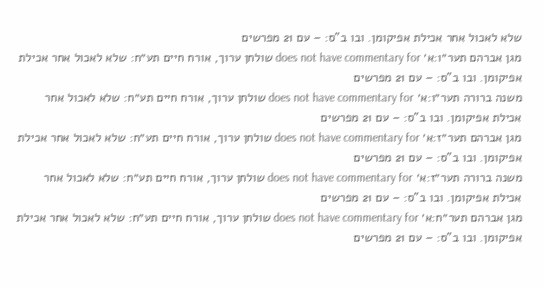שלא לאכול אחר אכילת אפיקומן. ובו ב"ס: – עם 21 מפרשים
מגן אברהם תער״ו:א׳ does not have commentary for שולחן ערוך, אורח חיים תע״ח: שלא לאכול אחר אכילת אפיקומן. ובו ב"ס: – עם 21 מפרשים
משנה ברורה תער״ו:א׳ does not have commentary for שולחן ערוך, אורח חיים תע״ח: שלא לאכול אחר אכילת אפיקומן. ובו ב"ס: – עם 21 מפרשים
מגן אברהם תער״ז:א׳ does not have commentary for שולחן ערוך, אורח חיים תע״ח: שלא לאכול אחר אכילת אפיקומן. ובו ב"ס: – עם 21 מפרשים
משנה ברורה תער״ז:א׳ does not have commentary for שולחן ערוך, אורח חיים תע״ח: שלא לאכול אחר אכילת אפיקומן. ובו ב"ס: – עם 21 מפרשים
מגן אברהם תער״ח:א׳ does not have commentary for שולחן ערוך, אורח חיים תע״ח: שלא לאכול אחר אכילת אפיקומן. ובו ב"ס: – עם 21 מפרשים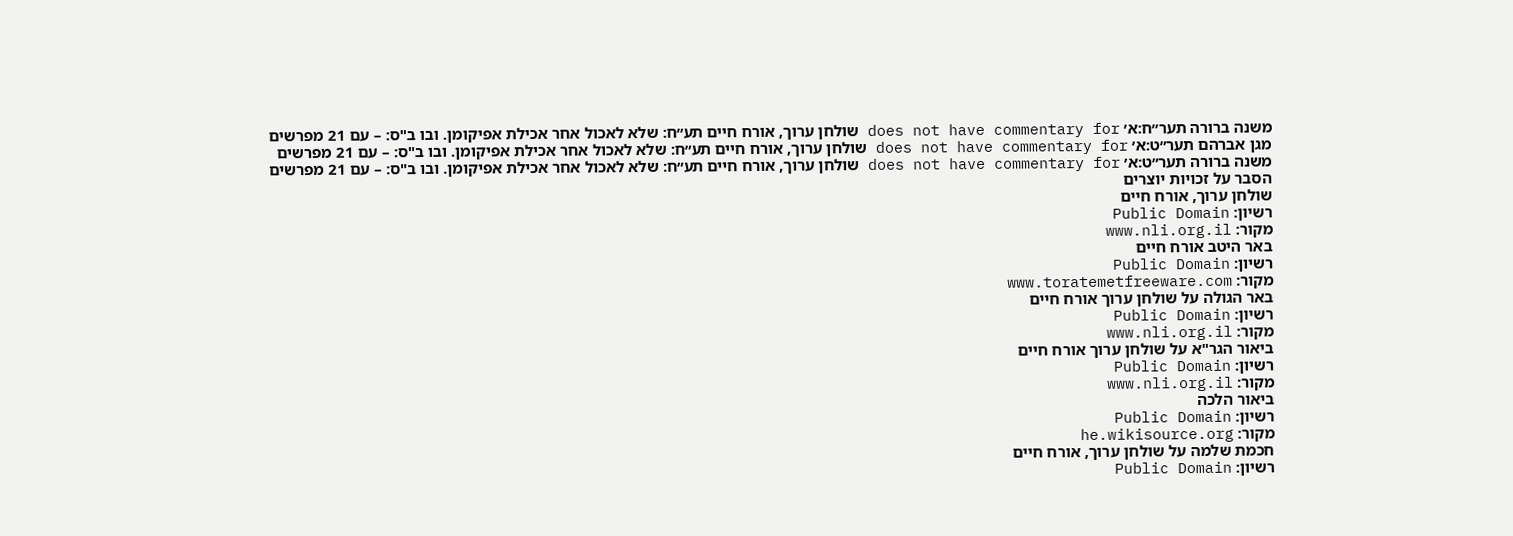משנה ברורה תער״ח:א׳ does not have commentary for שולחן ערוך, אורח חיים תע״ח: שלא לאכול אחר אכילת אפיקומן. ובו ב"ס: – עם 21 מפרשים
מגן אברהם תער״ט:א׳ does not have commentary for שולחן ערוך, אורח חיים תע״ח: שלא לאכול אחר אכילת אפיקומן. ובו ב"ס: – עם 21 מפרשים
משנה ברורה תער״ט:א׳ does not have commentary for שולחן ערוך, אורח חיים תע״ח: שלא לאכול אחר אכילת אפיקומן. ובו ב"ס: – עם 21 מפרשים
הסבר על זכויות יוצרים
שולחן ערוך, אורח חיים
רשיון: Public Domain
מקור: www.nli.org.il
באר היטב אורח חיים
רשיון: Public Domain
מקור: www.toratemetfreeware.com
באר הגולה על שולחן ערוך אורח חיים
רשיון: Public Domain
מקור: www.nli.org.il
ביאור הגר"א על שולחן ערוך אורח חיים
רשיון: Public Domain
מקור: www.nli.org.il
ביאור הלכה
רשיון: Public Domain
מקור: he.wikisource.org
חכמת שלמה על שולחן ערוך, אורח חיים
רשיון: Public Domain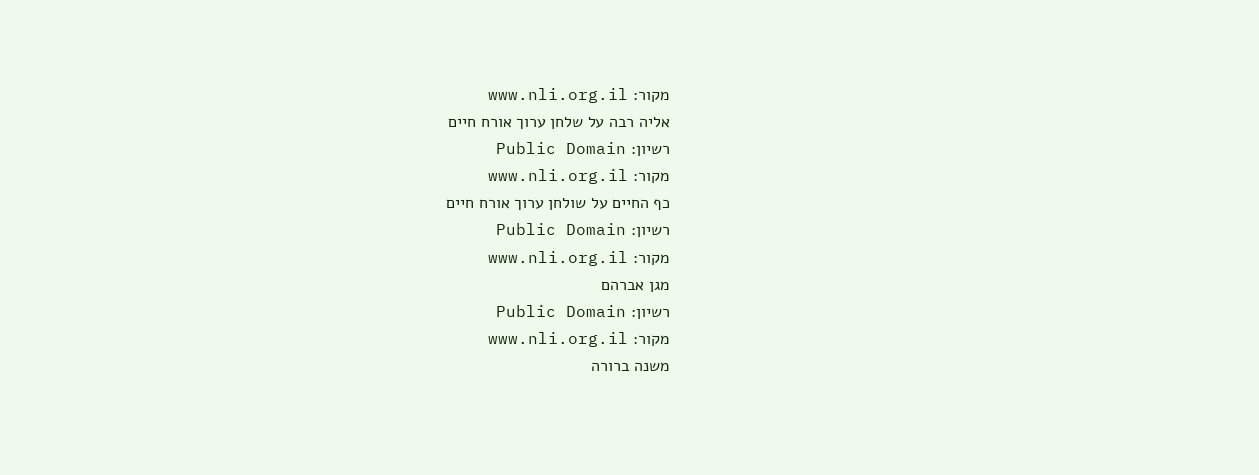מקור: www.nli.org.il
אליה רבה על שלחן ערוך אורח חיים
רשיון: Public Domain
מקור: www.nli.org.il
כף החיים על שולחן ערוך אורח חיים
רשיון: Public Domain
מקור: www.nli.org.il
מגן אברהם
רשיון: Public Domain
מקור: www.nli.org.il
משנה ברורה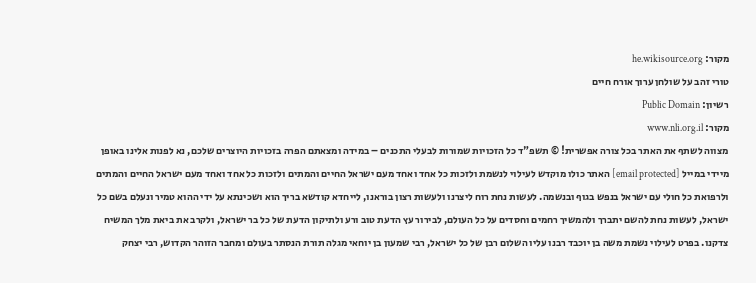מקור: he.wikisource.org
טורי זהב על שולחן ערוך אורח חיים
רשיון: Public Domain
מקור: www.nli.org.il
מצווה לשתף את האתר בכל צורה אפשרית! © תשפ"ד כל הזכויות שמורות לבעלי התכנים – במידה ומצאתם הפרה בזכויות היוצרים שלכם, נא לפנות אלינו באופן מיידי במייל [email protected] האתר כולו מוקדש לעילוי לנשמת ולזכות כל אחד ואחד מעם ישראל החיים והמתים ולזכות כל אחד ואחד מעם ישראל החיים והמתים ולרפואת כל חולי עם ישראל בנפש בגוף ובנשמה. לעשות נחת רוח ליצרנו ולעשות רצון בוראנו, לייחדא קודשא בריך הוא ושכינתא על ידי ההוא טמיר ונעלם בשם כל ישראל, לעשות נחת להשם יתברך ולהמשיך רחמים וחסדים על כל העולם, לבירור עץ הדעת טוב ורע ולתיקון הדעת של כל בר ישראל, ולקרב את ביאת מלך המשיח צדקנו. בפרט לעילוי נשמת משה בן יוכבד רבנו עליו השלום רבן של כל ישראל, רבי שמעון בן יוחאי מגלה תורת הנסתר בעולם ומחבר הזוהר הקדוש, רבי יצחק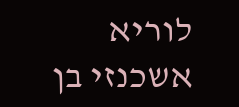לוריא אשכנזי בן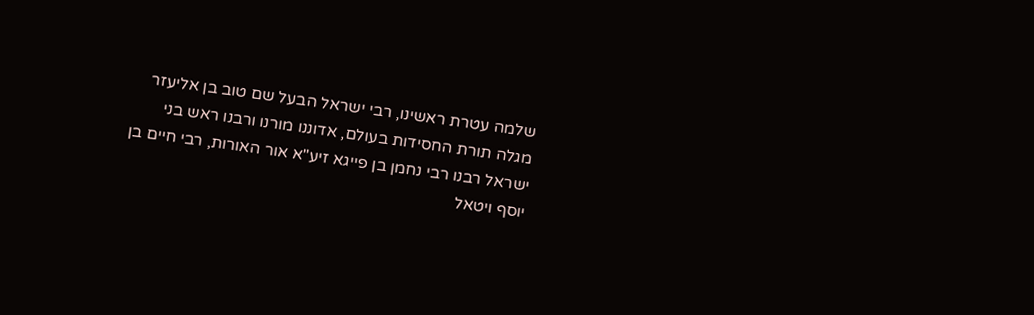שלמה עטרת ראשינו, רבי ישראל הבעל שם טוב בן אליעזר מגלה תורת החסידות בעולם, אדוננו מורנו ורבנו ראש בני ישראל רבנו רבי נחמן בן פייגא זיע"א אור האורות, רבי חיים בן יוסף ויטאל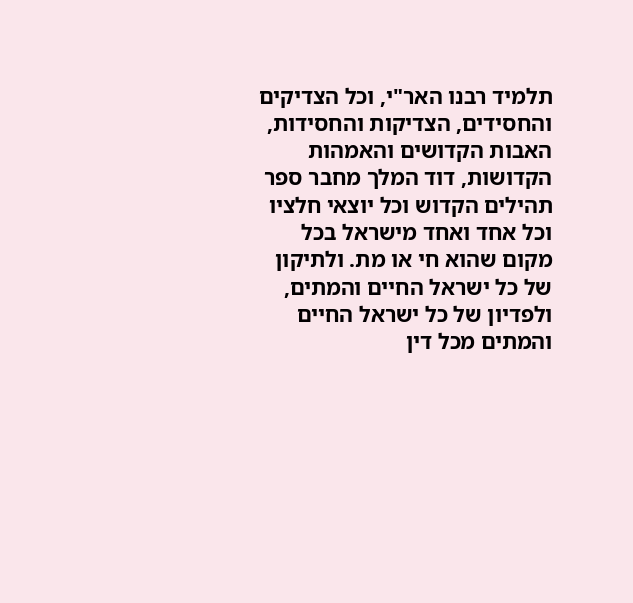תלמיד רבנו האר"י, וכל הצדיקים והחסידים, הצדיקות והחסידות, האבות הקדושים והאמהות הקדושות, דוד המלך מחבר ספר תהילים הקדוש וכל יוצאי חלציו וכל אחד ואחד מישראל בכל מקום שהוא חי או מת. ולתיקון של כל ישראל החיים והמתים, ולפדיון של כל ישראל החיים והמתים מכל דין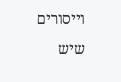וייסורים שיש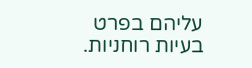עליהם בפרט בעיות רוחניות.